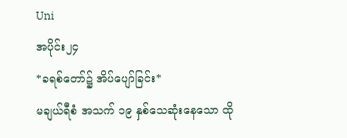Uni
အပိုင်း၂၄
*ခရစ်တော်၌ အိပ်ပျော်ခြင်း*
မချယ်ရီစံ အသက် ၁၉ နှစ်သေဆုံးနေသော ထို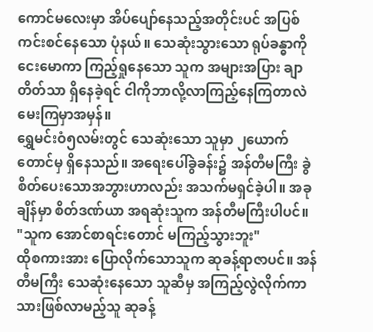ကောင်မလေးမှာ အိပ်ပျော်နေသည့်အတိုင်းပင် အပြစ်ကင်းစင်နေသော ပုံနယ်။ သေဆုံးသွားသော ရုပ်ခန္ဓာကို ငေးမောကာ ကြည့်ရှုနေသော သူက အများအပြား ချာတိတ်သာ ရှိနေခဲ့ရင် ငါကိုဘာလို့လာကြည့်နေကြတာလဲ မေးကြမှာအမှန်။
ရွှေမင်းဝံ၅လမ်းတွင် သေဆုံးသော သူမှာ ၂ယောက်တောင်မှ ရှိနေသည်။ အရေးပေါ်ခွဲခန်း၌ အန်တီမကြီး ခွဲစိတ်ပေးသောအဘွားဟာလည်း အသက်မရှင်ခဲ့ပါ။ အခုချိန်မှာ စိတ်ဒဏ်ယာ အရဆုံးသူက အန်တီမကြီးပါပင်။
"သူက အောင်စာရင်းတောင် မကြည့်သွားဘူး"
ထိုစကားအား ပြောလိုက်သောသူက ဆုခန့်ရာဇာပင်။ အန်တီမကြီး သေဆုံးနေသော သူဆီမှ အကြည့်လွဲလိုက်ကာ သားဖြစ်လာမည့်သူ ဆုခန့်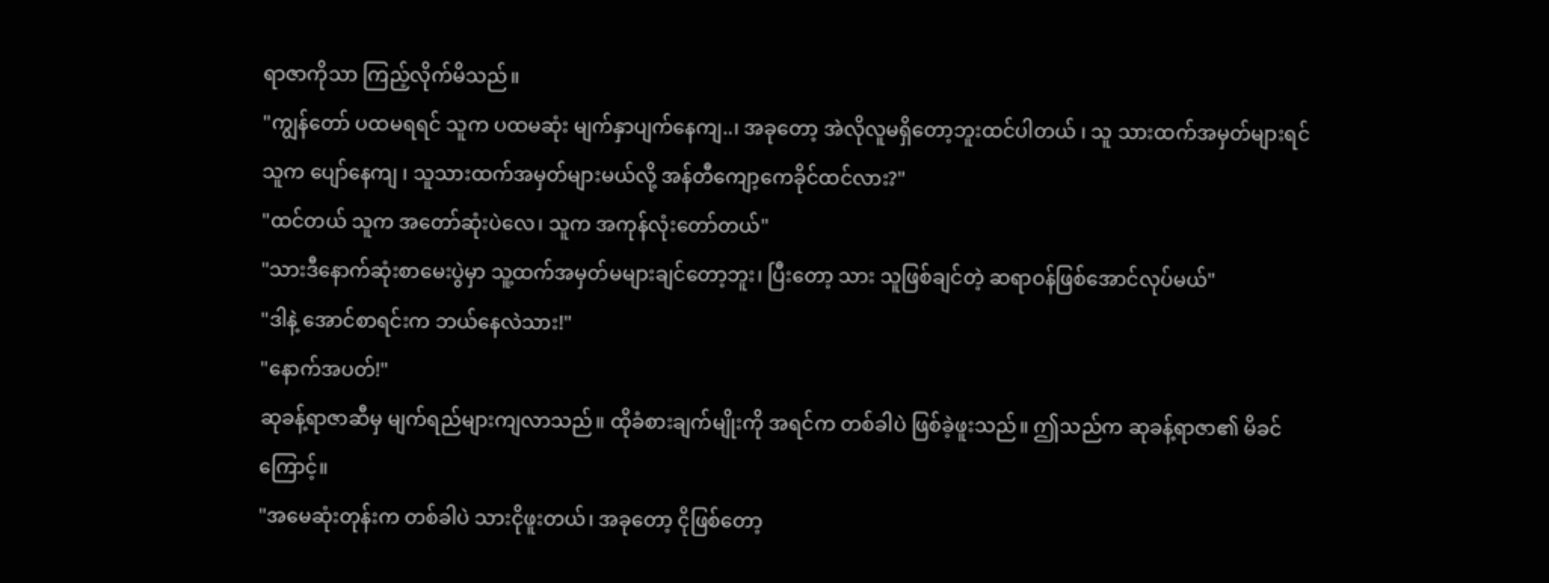ရာဇာကိုသာ ကြည့်လိုက်မိသည်။
"ကျွန်တော် ပထမရရင် သူက ပထမဆုံး မျက်နှာပျက်နေကျ..၊ အခုတော့ အဲလိုလူမရှိတော့ဘူးထင်ပါတယ် ၊ သူ သားထက်အမှတ်များရင် သူက ပျော်နေကျ ၊ သူသားထက်အမှတ်များမယ်လို့ အန်တီကျော့ကေခိုင်ထင်လား?"
"ထင်တယ် သူက အတော်ဆုံးပဲလေ၊ သူက အကုန်လုံးတော်တယ်"
"သားဒီနောက်ဆုံးစာမေးပွဲမှာ သူ့ထက်အမှတ်မများချင်တော့ဘူး၊ ပြီးတော့ သား သူဖြစ်ချင်တဲ့ ဆရာဝန်ဖြစ်အောင်လုပ်မယ်"
"ဒါနဲ့ အောင်စာရင်းက ဘယ်နေလဲသား!"
"နောက်အပတ်!"
ဆုခန့်ရာဇာဆီမှ မျက်ရည်များကျလာသည်။ ထိုခံစားချက်မျိုးကို အရင်က တစ်ခါပဲ ဖြစ်ခဲ့ဖူးသည်။ ဤသည်က ဆုခန့်ရာဇာ၏ မိခင်ကြောင့်။
"အမေဆုံးတုန်းက တစ်ခါပဲ သားငိုဖူးတယ်၊ အခုတော့ ငိုဖြစ်တော့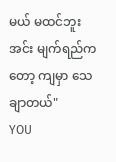မယ် မထင်ဘူး အင်း မျက်ရည်ကတော့ ကျမှာ သေချာတယ်"
YOU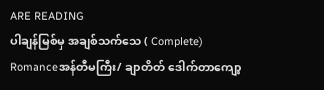ARE READING
ပါချန်မြစ်မှ အချစ်သက်သေ ( Complete)
Romanceအန်တီမကြီး/ ချာတိတ် ဒေါက်တာကျော့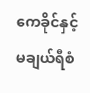ကေခိုင်နှင့် မချယ်ရီစံ